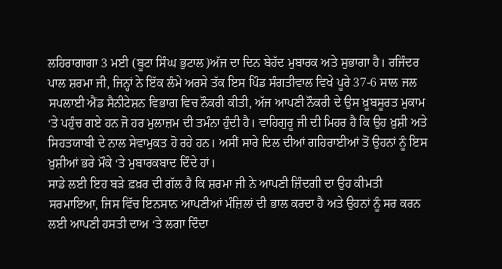ਲਹਿਰਾਗਾਗਾ 3 ਮਈ (ਬੂਟਾ ਸਿੰਘ ਭੁਟਾਲ)ਅੱਜ ਦਾ ਦਿਨ ਬੇਹੱਦ ਮੁਬਾਰਕ ਅਤੇ ਸੁਭਾਗਾ ਹੈ। ਰਜਿੰਦਰ ਪਾਲ ਸ਼ਰਮਾ ਜੀ, ਜਿਨ੍ਹਾਂ ਨੇ ਇੱਕ ਲੰਮੇ ਅਰਸੇ ਤੱਕ ਇਸ ਪਿੰਡ ਸੰਗਤੀਵਾਲ ਵਿਖੇ ਪੂਰੇ 37-6 ਸਾਲ ਜਲ ਸਪਲਾਈ ਐਂਡ ਸੈਨੀਟੇਸ਼ਨ ਵਿਭਾਗ ਵਿਚ ਨੌਕਰੀ ਕੀਤੀ, ਅੱਜ ਆਪਣੀ ਨੌਕਰੀ ਦੇ ਉਸ ਖ਼ੂਬਸੂਰਤ ਮੁਕਾਮ ‘ਤੇ ਪਹੁੰਚ ਗਏ ਹਨ ਜੋ ਹਰ ਮੁਲਾਜ਼ਮ ਦੀ ਤਮੰਨਾ ਹੁੰਦੀ ਹੈ। ਵਾਹਿਗੁਰੂ ਜੀ ਦੀ ਮਿਹਰ ਹੈ ਕਿ ਉਹ ਖ਼ੁਸ਼ੀ ਅਤੇ ਸਿਹਤਯਾਬੀ ਦੇ ਨਾਲ ਸੇਵਾਮੁਕਤ ਹੋ ਰਹੇ ਹਨ। ਅਸੀਂ ਸਾਰੇ ਦਿਲ ਦੀਆਂ ਗਹਿਰਾਈਆਂ ਤੋਂ ਉਹਨਾਂ ਨੂੰ ਇਸ ਖ਼ੁਸ਼ੀਆਂ ਭਰੇ ਮੌਕੇ ‘ਤੇ ਮੁਬਾਰਕਬਾਦ ਦਿੰਦੇ ਹਾਂ।
ਸਾਡੇ ਲਈ ਇਹ ਬੜੇ ਫ਼ਖ਼ਰ ਦੀ ਗੱਲ ਹੈ ਕਿ ਸ਼ਰਮਾ ਜੀ ਨੇ ਆਪਣੀ ਜ਼ਿੰਦਗੀ ਦਾ ਉਹ ਕੀਮਤੀ ਸਰਮਾਇਆ, ਜਿਸ ਵਿੱਚ ਇਨਸਾਨ ਆਪਣੀਆਂ ਮੰਜ਼ਿਲਾਂ ਦੀ ਭਾਲ ਕਰਦਾ ਹੈ ਅਤੇ ਉਹਨਾਂ ਨੂੰ ਸਰ ਕਰਨ ਲਈ ਆਪਣੀ ਹਸਤੀ ਦਾਅ ‘ਤੇ ਲਗਾ ਦਿੰਦਾ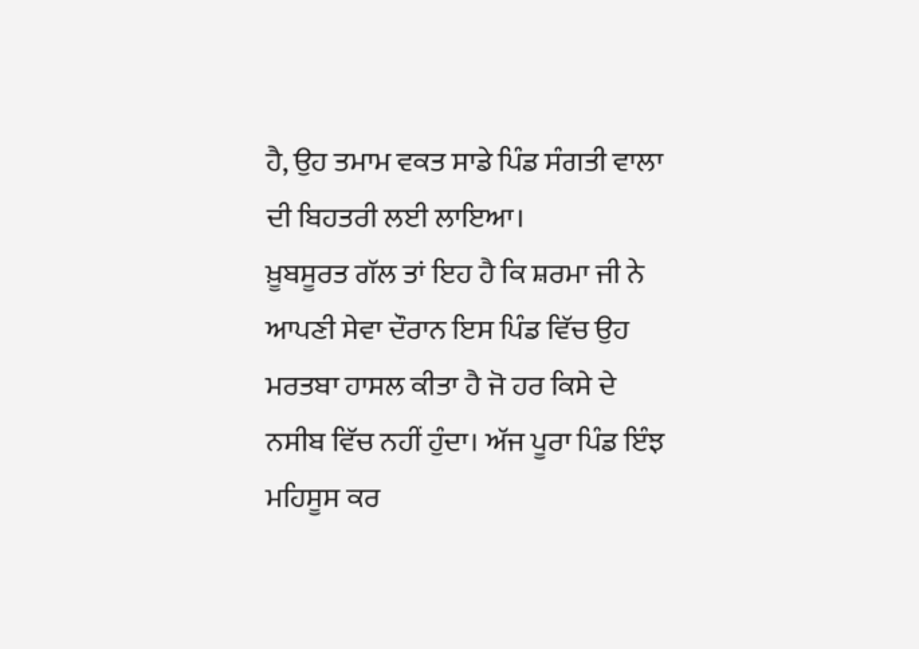ਹੈ, ਉਹ ਤਮਾਮ ਵਕਤ ਸਾਡੇ ਪਿੰਡ ਸੰਗਤੀ ਵਾਲਾ ਦੀ ਬਿਹਤਰੀ ਲਈ ਲਾਇਆ।
ਖ਼ੂਬਸੂਰਤ ਗੱਲ ਤਾਂ ਇਹ ਹੈ ਕਿ ਸ਼ਰਮਾ ਜੀ ਨੇ ਆਪਣੀ ਸੇਵਾ ਦੌਰਾਨ ਇਸ ਪਿੰਡ ਵਿੱਚ ਉਹ ਮਰਤਬਾ ਹਾਸਲ ਕੀਤਾ ਹੈ ਜੋ ਹਰ ਕਿਸੇ ਦੇ ਨਸੀਬ ਵਿੱਚ ਨਹੀਂ ਹੁੰਦਾ। ਅੱਜ ਪੂਰਾ ਪਿੰਡ ਇੰਝ ਮਹਿਸੂਸ ਕਰ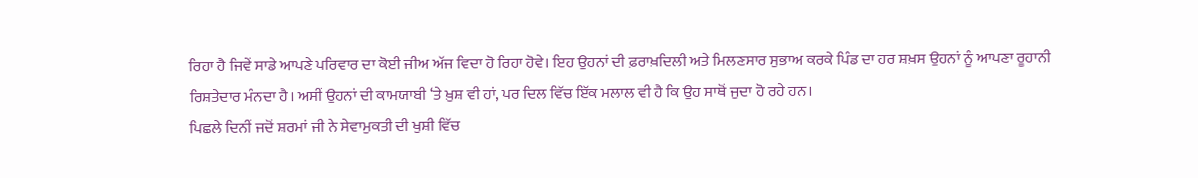ਰਿਹਾ ਹੈ ਜਿਵੇਂ ਸਾਡੇ ਆਪਣੇ ਪਰਿਵਾਰ ਦਾ ਕੋਈ ਜੀਅ ਅੱਜ ਵਿਦਾ ਹੋ ਰਿਹਾ ਹੋਵੇ। ਇਹ ਉਹਨਾਂ ਦੀ ਫ਼ਰਾਖ਼ਦਿਲੀ ਅਤੇ ਮਿਲਣਸਾਰ ਸੁਭਾਅ ਕਰਕੇ ਪਿੰਡ ਦਾ ਹਰ ਸ਼ਖ਼ਸ ਉਹਨਾਂ ਨੂੰ ਆਪਣਾ ਰੂਹਾਨੀ ਰਿਸ਼ਤੇਦਾਰ ਮੰਨਦਾ ਹੈ। ਅਸੀਂ ਉਹਨਾਂ ਦੀ ਕਾਮਯਾਬੀ ‘ਤੇ ਖ਼ੁਸ਼ ਵੀ ਹਾਂ, ਪਰ ਦਿਲ ਵਿੱਚ ਇੱਕ ਮਲਾਲ ਵੀ ਹੈ ਕਿ ਉਹ ਸਾਥੋਂ ਜੁਦਾ ਹੋ ਰਹੇ ਹਨ।
ਪਿਛਲੇ ਦਿਨੀਂ ਜਦੋਂ ਸ਼ਰਮਾਂ ਜੀ ਨੇ ਸੇਵਾਮੁਕਤੀ ਦੀ ਖੁਸ਼ੀ ਵਿੱਚ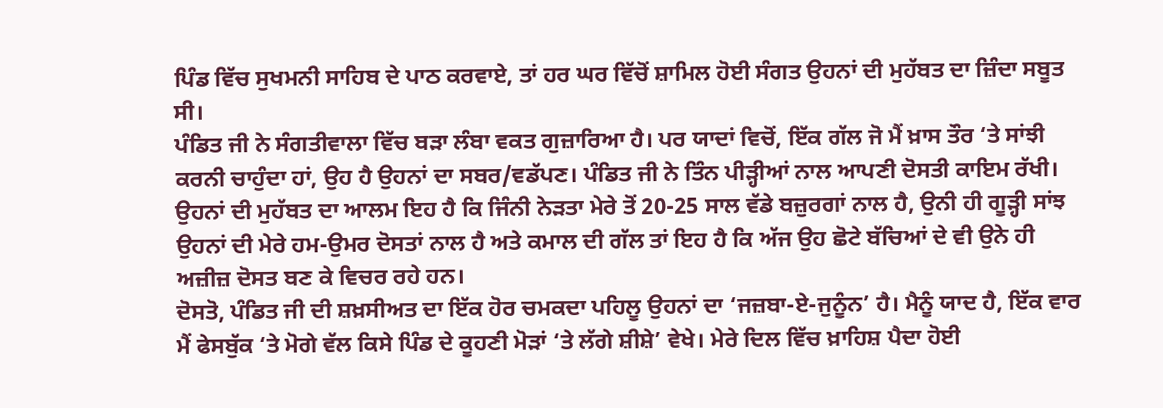ਪਿੰਡ ਵਿੱਚ ਸੁਖਮਨੀ ਸਾਹਿਬ ਦੇ ਪਾਠ ਕਰਵਾਏ, ਤਾਂ ਹਰ ਘਰ ਵਿੱਚੋਂ ਸ਼ਾਮਿਲ ਹੋਈ ਸੰਗਤ ਉਹਨਾਂ ਦੀ ਮੁਹੱਬਤ ਦਾ ਜ਼ਿੰਦਾ ਸਬੂਤ ਸੀ।
ਪੰਡਿਤ ਜੀ ਨੇ ਸੰਗਤੀਵਾਲਾ ਵਿੱਚ ਬੜਾ ਲੰਬਾ ਵਕਤ ਗੁਜ਼ਾਰਿਆ ਹੈ। ਪਰ ਯਾਦਾਂ ਵਿਚੋਂ, ਇੱਕ ਗੱਲ ਜੋ ਮੈਂ ਖ਼ਾਸ ਤੌਰ ‘ਤੇ ਸਾਂਝੀ ਕਰਨੀ ਚਾਹੁੰਦਾ ਹਾਂ, ਉਹ ਹੈ ਉਹਨਾਂ ਦਾ ਸਬਰ/ਵਡੱਪਣ। ਪੰਡਿਤ ਜੀ ਨੇ ਤਿੰਨ ਪੀੜ੍ਹੀਆਂ ਨਾਲ ਆਪਣੀ ਦੋਸਤੀ ਕਾਇਮ ਰੱਖੀ। ਉਹਨਾਂ ਦੀ ਮੁਹੱਬਤ ਦਾ ਆਲਮ ਇਹ ਹੈ ਕਿ ਜਿੰਨੀ ਨੇੜਤਾ ਮੇਰੇ ਤੋਂ 20-25 ਸਾਲ ਵੱਡੇ ਬਜ਼ੁਰਗਾਂ ਨਾਲ ਹੈ, ਉਨੀ ਹੀ ਗੂੜ੍ਹੀ ਸਾਂਝ ਉਹਨਾਂ ਦੀ ਮੇਰੇ ਹਮ-ਉਮਰ ਦੋਸਤਾਂ ਨਾਲ ਹੈ ਅਤੇ ਕਮਾਲ ਦੀ ਗੱਲ ਤਾਂ ਇਹ ਹੈ ਕਿ ਅੱਜ ਉਹ ਛੋਟੇ ਬੱਚਿਆਂ ਦੇ ਵੀ ਉਨੇ ਹੀ ਅਜ਼ੀਜ਼ ਦੋਸਤ ਬਣ ਕੇ ਵਿਚਰ ਰਹੇ ਹਨ।
ਦੋਸਤੋ, ਪੰਡਿਤ ਜੀ ਦੀ ਸ਼ਖ਼ਸੀਅਤ ਦਾ ਇੱਕ ਹੋਰ ਚਮਕਦਾ ਪਹਿਲੂ ਉਹਨਾਂ ਦਾ ‘ਜਜ਼ਬਾ-ਏ-ਜੁਨੂੰਨ’ ਹੈ। ਮੈਨੂੰ ਯਾਦ ਹੈ, ਇੱਕ ਵਾਰ ਮੈਂ ਫੇਸਬੁੱਕ ‘ਤੇ ਮੋਗੇ ਵੱਲ ਕਿਸੇ ਪਿੰਡ ਦੇ ਕੂਹਣੀ ਮੋੜਾਂ ‘ਤੇ ਲੱਗੇ ਸ਼ੀਸ਼ੇ’ ਵੇਖੇ। ਮੇਰੇ ਦਿਲ ਵਿੱਚ ਖ਼ਾਹਿਸ਼ ਪੈਦਾ ਹੋਈ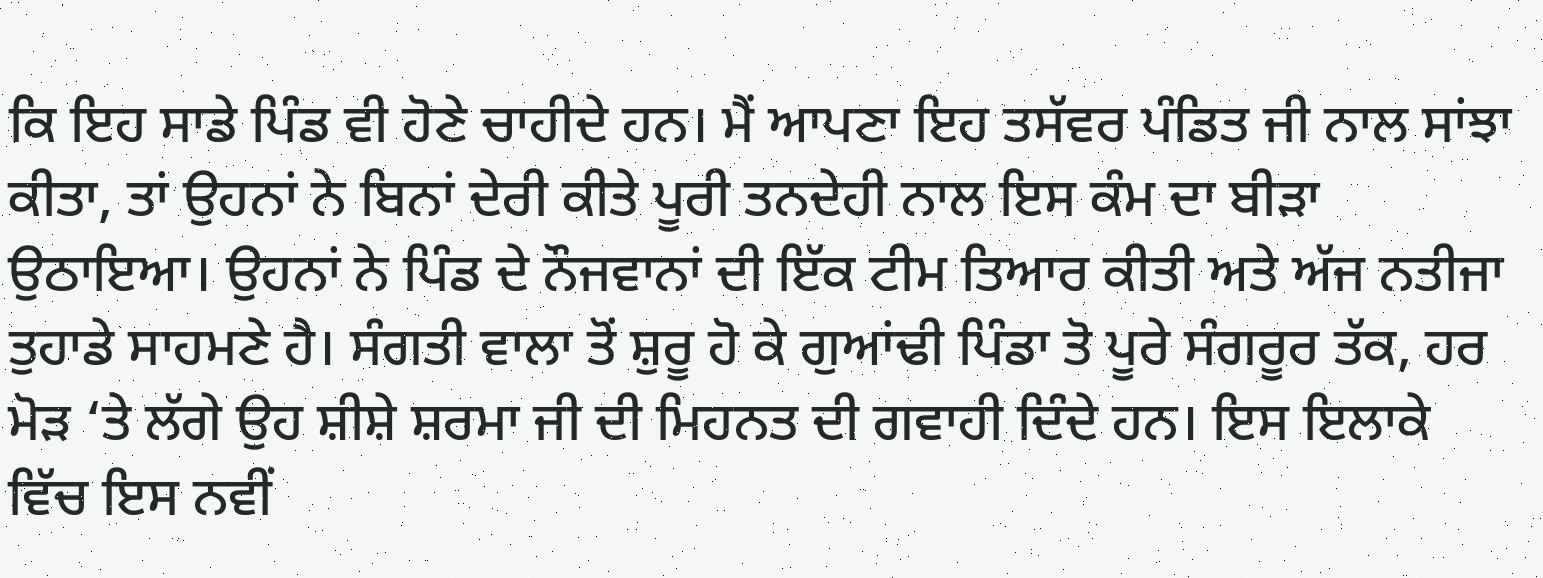ਕਿ ਇਹ ਸਾਡੇ ਪਿੰਡ ਵੀ ਹੋਣੇ ਚਾਹੀਦੇ ਹਨ। ਮੈਂ ਆਪਣਾ ਇਹ ਤਸੱਵਰ ਪੰਡਿਤ ਜੀ ਨਾਲ ਸਾਂਝਾ ਕੀਤਾ, ਤਾਂ ਉਹਨਾਂ ਨੇ ਬਿਨਾਂ ਦੇਰੀ ਕੀਤੇ ਪੂਰੀ ਤਨਦੇਹੀ ਨਾਲ ਇਸ ਕੰਮ ਦਾ ਬੀੜਾ ਉਠਾਇਆ। ਉਹਨਾਂ ਨੇ ਪਿੰਡ ਦੇ ਨੌਜਵਾਨਾਂ ਦੀ ਇੱਕ ਟੀਮ ਤਿਆਰ ਕੀਤੀ ਅਤੇ ਅੱਜ ਨਤੀਜਾ ਤੁਹਾਡੇ ਸਾਹਮਣੇ ਹੈ। ਸੰਗਤੀ ਵਾਲਾ ਤੋਂ ਸ਼ੁਰੂ ਹੋ ਕੇ ਗੁਆਂਢੀ ਪਿੰਡਾ ਤੋ ਪੂਰੇ ਸੰਗਰੂਰ ਤੱਕ, ਹਰ ਮੋੜ ‘ਤੇ ਲੱਗੇ ਉਹ ਸ਼ੀਸ਼ੇ ਸ਼ਰਮਾ ਜੀ ਦੀ ਮਿਹਨਤ ਦੀ ਗਵਾਹੀ ਦਿੰਦੇ ਹਨ। ਇਸ ਇਲਾਕੇ ਵਿੱਚ ਇਸ ਨਵੀਂ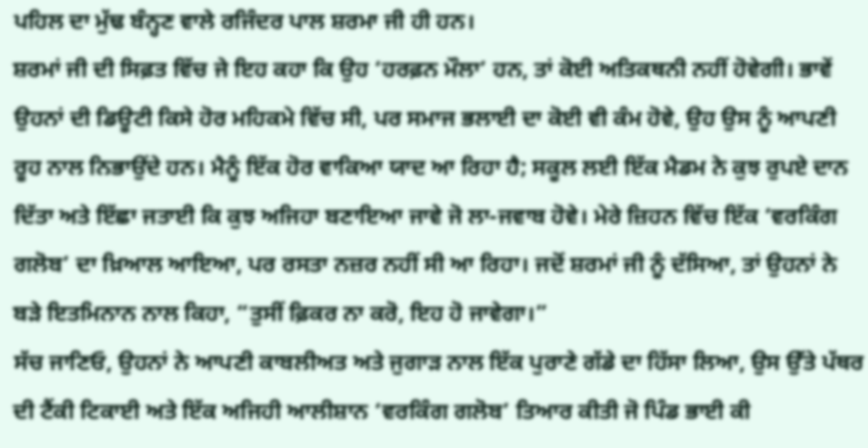ਪਹਿਲ ਦਾ ਮੁੱਢ ਬੰਨ੍ਹਣ ਵਾਲੇ ਰਜਿੰਦਰ ਪਾਲ ਸ਼ਰਮਾ ਜੀ ਹੀ ਹਨ।
ਸ਼ਰਮਾਂ ਜੀ ਦੀ ਸਿਫ਼ਤ ਵਿੱਚ ਜੇ ਇਹ ਕਹਾ ਕਿ ਉਹ ‘ਹਰਫ਼ਨ ਮੌਲਾ’ ਹਨ, ਤਾਂ ਕੋਈ ਅਤਿਕਥਨੀ ਨਹੀਂ ਹੋਵੇਗੀ। ਭਾਵੇਂ ਉਹਨਾਂ ਦੀ ਡਿਊਟੀ ਕਿਸੇ ਹੋਰ ਮਹਿਕਮੇ ਵਿੱਚ ਸੀ, ਪਰ ਸਮਾਜ ਭਲਾਈ ਦਾ ਕੋਈ ਵੀ ਕੰਮ ਹੋਵੇ, ਉਹ ਉਸ ਨੂੰ ਆਪਣੀ ਰੂਹ ਨਾਲ ਨਿਭਾਉਂਦੇ ਹਨ। ਮੈਨੂੰ ਇੱਕ ਹੋਰ ਵਾਕਿਆ ਯਾਦ ਆ ਰਿਹਾ ਹੈ; ਸਕੂਲ ਲਈ ਇੱਕ ਮੈਡਮ ਨੇ ਕੁਝ ਰੁਪਏ ਦਾਨ ਦਿੱਤਾ ਅਤੇ ਇੱਛਾ ਜਤਾਈ ਕਿ ਕੁਝ ਅਜਿਹਾ ਬਣਾਇਆ ਜਾਵੇ ਜੋ ਲਾ-ਜਵਾਬ ਹੋਵੇ। ਮੇਰੇ ਜ਼ਿਹਨ ਵਿੱਚ ਇੱਕ ‘ਵਰਕਿੰਗ ਗਲੋਬ’ ਦਾ ਖ਼ਿਆਲ ਆਇਆ, ਪਰ ਰਸਤਾ ਨਜ਼ਰ ਨਹੀਂ ਸੀ ਆ ਰਿਹਾ। ਜਦੋਂ ਸ਼ਰਮਾਂ ਜੀ ਨੂੰ ਦੱਸਿਆ, ਤਾਂ ਉਹਨਾਂ ਨੇ ਬੜੇ ਇਤਮਿਨਾਨ ਨਾਲ ਕਿਹਾ, “ਤੁਸੀਂ ਫ਼ਿਕਰ ਨਾ ਕਰੋ, ਇਹ ਹੋ ਜਾਵੇਗਾ।”
ਸੱਚ ਜਾਣਿਓ, ਉਹਨਾਂ ਨੇ ਆਪਣੀ ਕਾਬਲੀਅਤ ਅਤੇ ਜੁਗਾੜ ਨਾਲ ਇੱਕ ਪੁਰਾਣੇ ਗੱਡੇ ਦਾ ਹਿੱਸਾ ਲਿਆ, ਉਸ ਉੱਤੇ ਪੱਥਰ ਦੀ ਟੈਂਕੀ ਟਿਕਾਈ ਅਤੇ ਇੱਕ ਅਜਿਹੀ ਆਲੀਸ਼ਾਨ ‘ਵਰਕਿੰਗ ਗਲੋਬ’ ਤਿਆਰ ਕੀਤੀ ਜੋ ਪਿੰਡ ਭਾਈ ਕੀ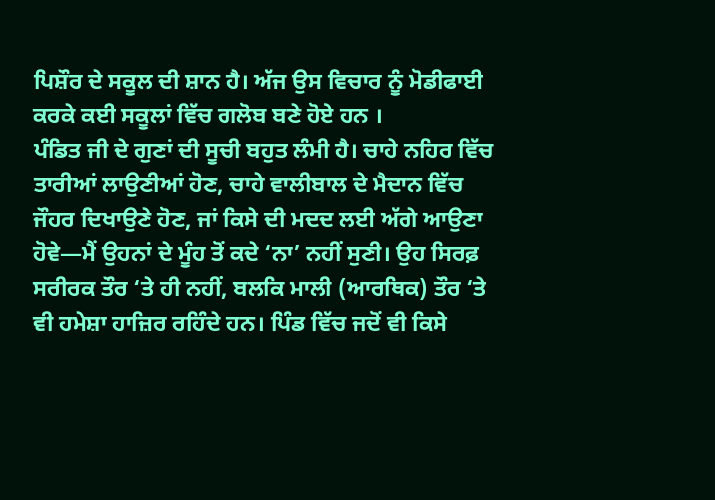ਪਿਸ਼ੌਰ ਦੇ ਸਕੂਲ ਦੀ ਸ਼ਾਨ ਹੈ। ਅੱਜ ਉਸ ਵਿਚਾਰ ਨੂੰ ਮੋਡੀਫਾਈ ਕਰਕੇ ਕਈ ਸਕੂਲਾਂ ਵਿੱਚ ਗਲੋਬ ਬਣੇ ਹੋਏ ਹਨ ।
ਪੰਡਿਤ ਜੀ ਦੇ ਗੁਣਾਂ ਦੀ ਸੂਚੀ ਬਹੁਤ ਲੰਮੀ ਹੈ। ਚਾਹੇ ਨਹਿਰ ਵਿੱਚ ਤਾਰੀਆਂ ਲਾਉਣੀਆਂ ਹੋਣ, ਚਾਹੇ ਵਾਲੀਬਾਲ ਦੇ ਮੈਦਾਨ ਵਿੱਚ ਜੌਹਰ ਦਿਖਾਉਣੇ ਹੋਣ, ਜਾਂ ਕਿਸੇ ਦੀ ਮਦਦ ਲਈ ਅੱਗੇ ਆਉਣਾ ਹੋਵੇ—ਮੈਂ ਉਹਨਾਂ ਦੇ ਮੂੰਹ ਤੋਂ ਕਦੇ ‘ਨਾ’ ਨਹੀਂ ਸੁਣੀ। ਉਹ ਸਿਰਫ਼ ਸਰੀਰਕ ਤੌਰ ‘ਤੇ ਹੀ ਨਹੀਂ, ਬਲਕਿ ਮਾਲੀ (ਆਰਥਿਕ) ਤੌਰ ‘ਤੇ ਵੀ ਹਮੇਸ਼ਾ ਹਾਜ਼ਿਰ ਰਹਿੰਦੇ ਹਨ। ਪਿੰਡ ਵਿੱਚ ਜਦੋਂ ਵੀ ਕਿਸੇ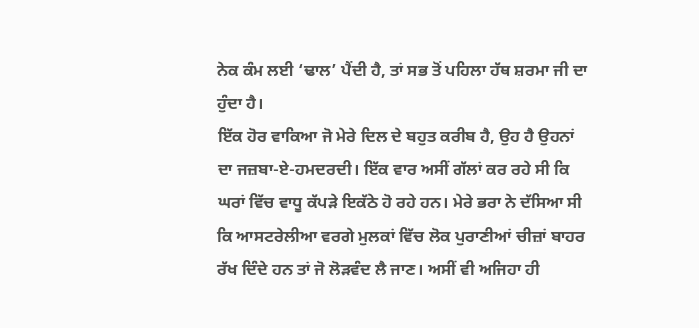ਨੇਕ ਕੰਮ ਲਈ ‘ਢਾਲ’ ਪੈਂਦੀ ਹੈ, ਤਾਂ ਸਭ ਤੋਂ ਪਹਿਲਾ ਹੱਥ ਸ਼ਰਮਾ ਜੀ ਦਾ ਹੁੰਦਾ ਹੈ।
ਇੱਕ ਹੋਰ ਵਾਕਿਆ ਜੋ ਮੇਰੇ ਦਿਲ ਦੇ ਬਹੁਤ ਕਰੀਬ ਹੈ, ਉਹ ਹੈ ਉਹਨਾਂ ਦਾ ਜਜ਼ਬਾ-ਏ-ਹਮਦਰਦੀ। ਇੱਕ ਵਾਰ ਅਸੀਂ ਗੱਲਾਂ ਕਰ ਰਹੇ ਸੀ ਕਿ ਘਰਾਂ ਵਿੱਚ ਵਾਧੂ ਕੱਪੜੇ ਇਕੱਠੇ ਹੋ ਰਹੇ ਹਨ। ਮੇਰੇ ਭਰਾ ਨੇ ਦੱਸਿਆ ਸੀ ਕਿ ਆਸਟਰੇਲੀਆ ਵਰਗੇ ਮੁਲਕਾਂ ਵਿੱਚ ਲੋਕ ਪੁਰਾਣੀਆਂ ਚੀਜ਼ਾਂ ਬਾਹਰ ਰੱਖ ਦਿੰਦੇ ਹਨ ਤਾਂ ਜੋ ਲੋੜਵੰਦ ਲੈ ਜਾਣ। ਅਸੀਂ ਵੀ ਅਜਿਹਾ ਹੀ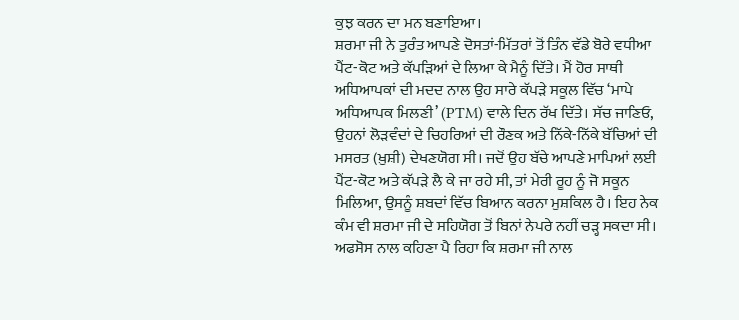ਕੁਝ ਕਰਨ ਦਾ ਮਨ ਬਣਾਇਆ।
ਸ਼ਰਮਾ ਜੀ ਨੇ ਤੁਰੰਤ ਆਪਣੇ ਦੋਸਤਾਂ-ਮਿੱਤਰਾਂ ਤੋਂ ਤਿੰਨ ਵੱਡੇ ਬੋਰੇ ਵਧੀਆ ਪੈਂਟ-ਕੋਟ ਅਤੇ ਕੱਪੜਿਆਂ ਦੇ ਲਿਆ ਕੇ ਮੈਨੂੰ ਦਿੱਤੇ। ਮੈਂ ਹੋਰ ਸਾਥੀ ਅਧਿਆਪਕਾਂ ਦੀ ਮਦਦ ਨਾਲ ਉਹ ਸਾਰੇ ਕੱਪੜੇ ਸਕੂਲ ਵਿੱਚ ‘ਮਾਪੇ ਅਧਿਆਪਕ ਮਿਲਣੀ’ (PTM) ਵਾਲੇ ਦਿਨ ਰੱਖ ਦਿੱਤੇ। ਸੱਚ ਜਾਣਿਓ, ਉਹਨਾਂ ਲੋੜਵੰਦਾਂ ਦੇ ਚਿਹਰਿਆਂ ਦੀ ਰੌਣਕ ਅਤੇ ਨਿੱਕੇ-ਨਿੱਕੇ ਬੱਚਿਆਂ ਦੀ ਮਸਰਤ (ਖ਼ੁਸ਼ੀ) ਦੇਖਣਯੋਗ ਸੀ। ਜਦੋਂ ਉਹ ਬੱਚੇ ਆਪਣੇ ਮਾਪਿਆਂ ਲਈ ਪੈਂਟ-ਕੋਟ ਅਤੇ ਕੱਪੜੇ ਲੈ ਕੇ ਜਾ ਰਹੇ ਸੀ, ਤਾਂ ਮੇਰੀ ਰੂਹ ਨੂੰ ਜੋ ਸਕੂਨ ਮਿਲਿਆ, ਉਸਨੂੰ ਸ਼ਬਦਾਂ ਵਿੱਚ ਬਿਆਨ ਕਰਨਾ ਮੁਸ਼ਕਿਲ ਹੈ। ਇਹ ਨੇਕ ਕੰਮ ਵੀ ਸ਼ਰਮਾ ਜੀ ਦੇ ਸਹਿਯੋਗ ਤੋਂ ਬਿਨਾਂ ਨੇਪਰੇ ਨਹੀਂ ਚੜ੍ਹ ਸਕਦਾ ਸੀ। ਅਫਸੋਸ ਨਾਲ ਕਹਿਣਾ ਪੈ ਰਿਹਾ ਕਿ ਸ਼ਰਮਾ ਜੀ ਨਾਲ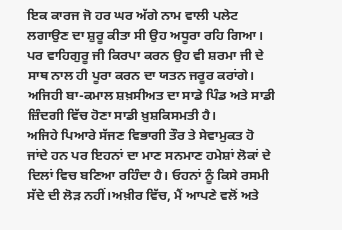ਇਕ ਕਾਰਜ ਜੋ ਹਰ ਘਰ ਅੱਗੇ ਨਾਮ ਵਾਲੀ ਪਲੇਟ ਲਗਾਉਣ ਦਾ ਸ਼ੁਰੂ ਕੀਤਾ ਸੀ ਉਹ ਅਧੂਰਾ ਰਹਿ ਗਿਆ। ਪਰ ਵਾਹਿਗੁਰੂ ਜੀ ਕਿਰਪਾ ਕਰਨ ਉਹ ਵੀ ਸ਼ਰਮਾ ਜੀ ਦੇ ਸਾਥ ਨਾਲ ਹੀ ਪੂਰਾ ਕਰਨ ਦਾ ਯਤਨ ਜਰੂਰ ਕਰਾਂਗੇ।
ਅਜਿਹੀ ਬਾ-ਕਮਾਲ ਸ਼ਖ਼ਸੀਅਤ ਦਾ ਸਾਡੇ ਪਿੰਡ ਅਤੇ ਸਾਡੀ ਜ਼ਿੰਦਗੀ ਵਿੱਚ ਹੋਣਾ ਸਾਡੀ ਖ਼ੁਸ਼ਕਿਸਮਤੀ ਹੈ।
ਅਜਿਹੇ ਪਿਆਰੇ ਸੱਜਣ ਵਿਭਾਗੀ ਤੌਰ ਤੇ ਸੇਵਾਮੁਕਤ ਹੋ ਜਾਂਦੇ ਹਨ ਪਰ ਇਹਨਾਂ ਦਾ ਮਾਣ ਸਨਮਾਣ ਹਮੇਸ਼ਾਂ ਲੋਕਾਂ ਦੇ ਦਿਲਾਂ ਵਿਚ ਬਣਿਆ ਰਹਿੰਦਾ ਹੈ। ਓਹਨਾਂ ਨੂੰ ਕਿਸੇ ਰਸਮੀ ਸੱਦੇ ਦੀ ਲੋੜ ਨਹੀਂ।ਅਖ਼ੀਰ ਵਿੱਚ, ਮੈਂ ਆਪਣੇ ਵਲੋਂ ਅਤੇ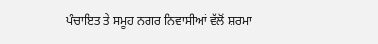ਪੰਚਾਇਤ ਤੇ ਸਮੂਹ ਨਗਰ ਨਿਵਾਸੀਆਂ ਵੱਲੋਂ ਸ਼ਰਮਾ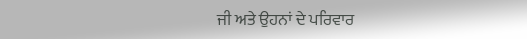ਜੀ ਅਤੇ ਉਹਨਾਂ ਦੇ ਪਰਿਵਾਰ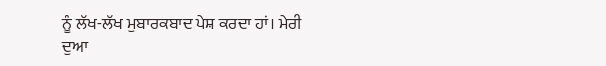ਨੂੰ ਲੱਖ-ਲੱਖ ਮੁਬਾਰਕਬਾਦ ਪੇਸ਼ ਕਰਦਾ ਹਾਂ। ਮੇਰੀ ਦੁਆ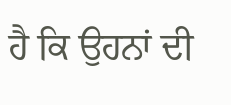ਹੈ ਕਿ ਉਹਨਾਂ ਦੀ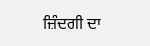ਜ਼ਿੰਦਗੀ ਦਾ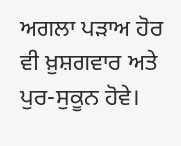ਅਗਲਾ ਪੜਾਅ ਹੋਰ ਵੀ ਖ਼ੁਸ਼ਗਵਾਰ ਅਤੇ ਪੁਰ-ਸੁਕੂਨ ਹੋਵੇ।